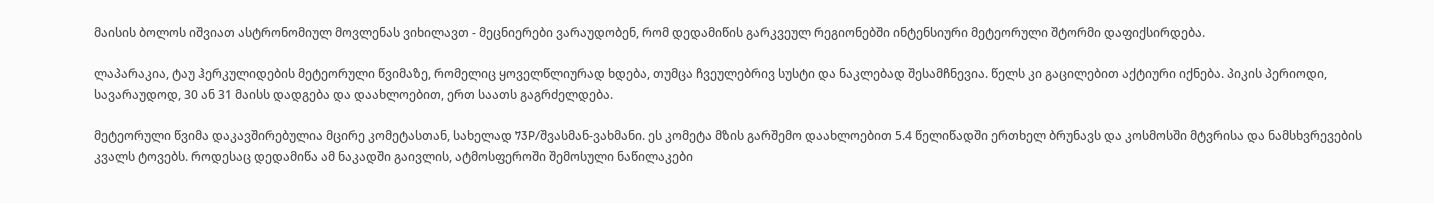მაისის ბოლოს იშვიათ ასტრონომიულ მოვლენას ვიხილავთ - მეცნიერები ვარაუდობენ, რომ დედამიწის გარკვეულ რეგიონებში ინტენსიური მეტეორული შტორმი დაფიქსირდება.

ლაპარაკია, ტაუ ჰერკულიდების მეტეორული წვიმაზე, რომელიც ყოველწლიურად ხდება, თუმცა ჩვეულებრივ სუსტი და ნაკლებად შესამჩნევია. წელს კი გაცილებით აქტიური იქნება. პიკის პერიოდი, სავარაუდოდ, 30 ან 31 მაისს დადგება და დაახლოებით, ერთ საათს გაგრძელდება.

მეტეორული წვიმა დაკავშირებულია მცირე კომეტასთან, სახელად 73P/შვასმან-ვახმანი. ეს კომეტა მზის გარშემო დაახლოებით 5.4 წელიწადში ერთხელ ბრუნავს და კოსმოსში მტვრისა და ნამსხვრევების კვალს ტოვებს. როდესაც დედამიწა ამ ნაკადში გაივლის, ატმოსფეროში შემოსული ნაწილაკები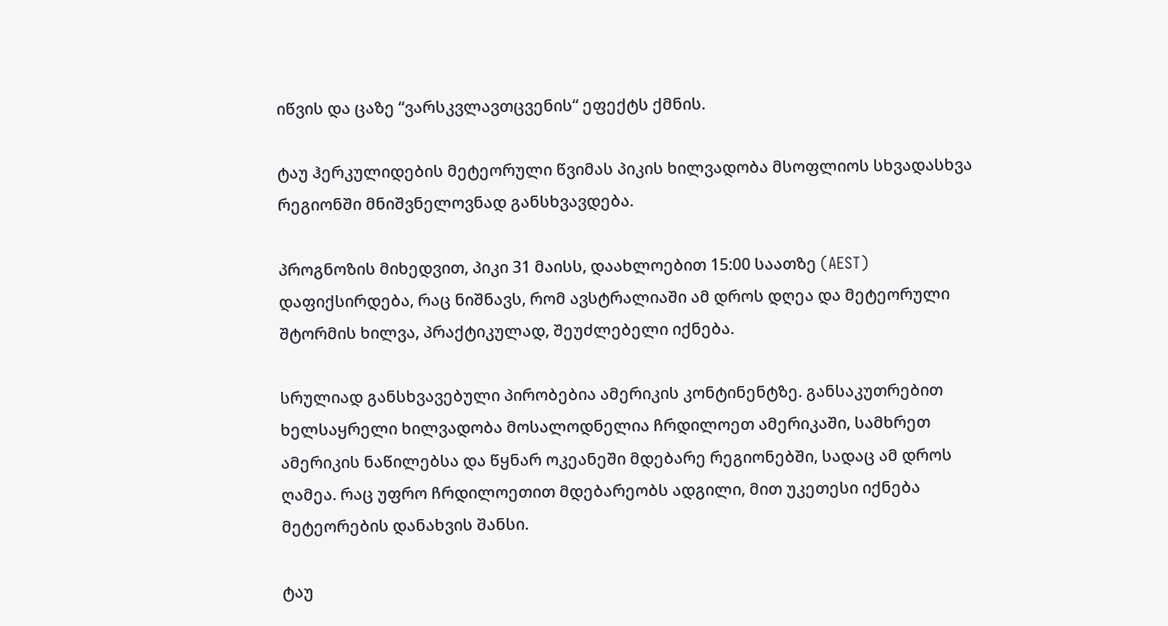იწვის და ცაზე “ვარსკვლავთცვენის“ ეფექტს ქმნის.

ტაუ ჰერკულიდების მეტეორული წვიმას პიკის ხილვადობა მსოფლიოს სხვადასხვა რეგიონში მნიშვნელოვნად განსხვავდება.

პროგნოზის მიხედვით, პიკი 31 მაისს, დაახლოებით 15:00 საათზე (AEST) დაფიქსირდება, რაც ნიშნავს, რომ ავსტრალიაში ამ დროს დღეა და მეტეორული შტორმის ხილვა, პრაქტიკულად, შეუძლებელი იქნება.

სრულიად განსხვავებული პირობებია ამერიკის კონტინენტზე. განსაკუთრებით ხელსაყრელი ხილვადობა მოსალოდნელია ჩრდილოეთ ამერიკაში, სამხრეთ ამერიკის ნაწილებსა და წყნარ ოკეანეში მდებარე რეგიონებში, სადაც ამ დროს ღამეა. რაც უფრო ჩრდილოეთით მდებარეობს ადგილი, მით უკეთესი იქნება მეტეორების დანახვის შანსი.

ტაუ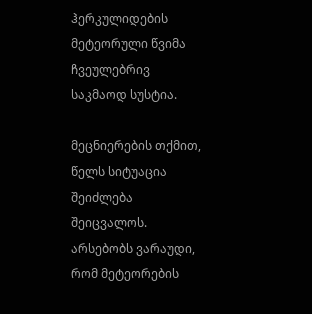ჰერკულიდების მეტეორული წვიმა ჩვეულებრივ საკმაოდ სუსტია.

მეცნიერების თქმით, წელს სიტუაცია შეიძლება შეიცვალოს. არსებობს ვარაუდი, რომ მეტეორების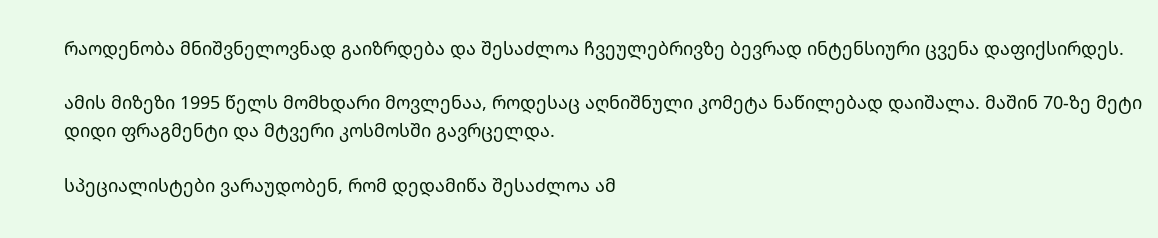რაოდენობა მნიშვნელოვნად გაიზრდება და შესაძლოა ჩვეულებრივზე ბევრად ინტენსიური ცვენა დაფიქსირდეს.

ამის მიზეზი 1995 წელს მომხდარი მოვლენაა, როდესაც აღნიშნული კომეტა ნაწილებად დაიშალა. მაშინ 70-ზე მეტი დიდი ფრაგმენტი და მტვერი კოსმოსში გავრცელდა.

სპეციალისტები ვარაუდობენ, რომ დედამიწა შესაძლოა ამ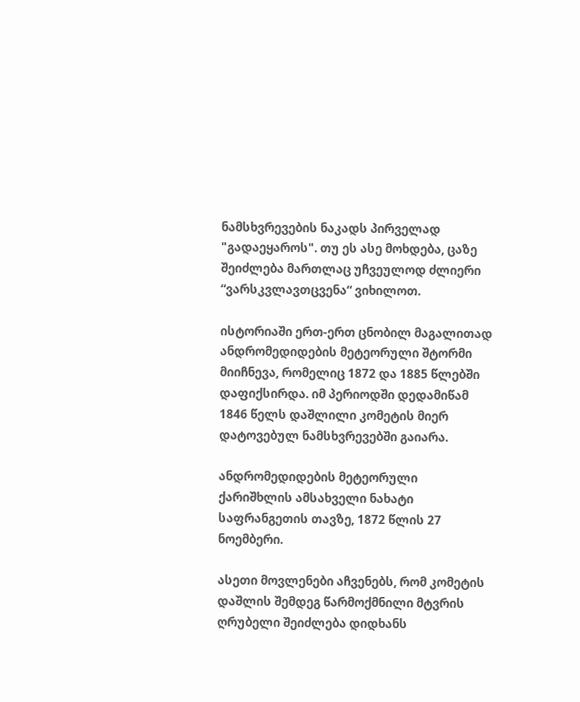ნამსხვრევების ნაკადს პირველად "გადაეყაროს". თუ ეს ასე მოხდება, ცაზე შეიძლება მართლაც უჩვეულოდ ძლიერი “ვარსკვლავთცვენა“ ვიხილოთ.

ისტორიაში ერთ-ერთ ცნობილ მაგალითად ანდრომედიდების მეტეორული შტორმი მიიჩნევა, რომელიც 1872 და 1885 წლებში დაფიქსირდა. იმ პერიოდში დედამიწამ 1846 წელს დაშლილი კომეტის მიერ დატოვებულ ნამსხვრევებში გაიარა.

ანდრომედიდების მეტეორული ქარიშხლის ამსახველი ნახატი საფრანგეთის თავზე, 1872 წლის 27 ნოემბერი.

ასეთი მოვლენები აჩვენებს, რომ კომეტის დაშლის შემდეგ წარმოქმნილი მტვრის ღრუბელი შეიძლება დიდხანს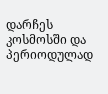დარჩეს კოსმოსში და პერიოდულად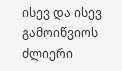ისევ და ისევ გამოიწვიოს ძლიერი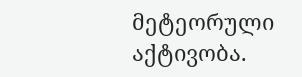მეტეორული აქტივობა.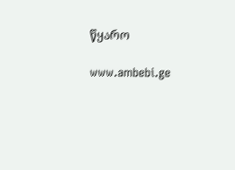წყარო

www.ambebi.ge